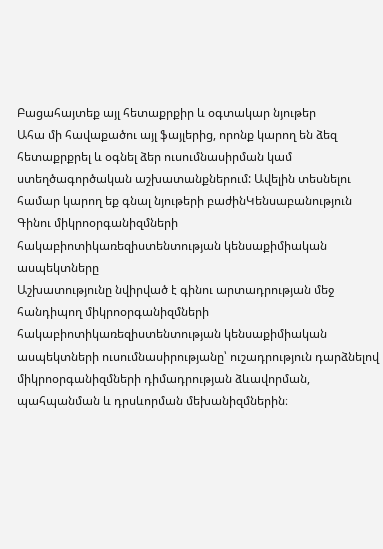Բացահայտեք այլ հետաքրքիր և օգտակար նյութեր
Ահա մի հավաքածու այլ ֆայլերից, որոնք կարող են ձեզ հետաքրքրել և օգնել ձեր ուսումնասիրման կամ ստեղծագործական աշխատանքներում: Ավելին տեսնելու համար կարող եք գնալ նյութերի բաժինԿենսաբանություն
Գինու միկրոօրգանիզմների հակաբիոտիկառեզիստենտության կենսաքիմիական ասպեկտները
Աշխատությունը նվիրված է գինու արտադրության մեջ հանդիպող միկրոօրգանիզմների հակաբիոտիկառեզիստենտության կենսաքիմիական ասպեկտների ուսումնասիրությանը՝ ուշադրություն դարձնելով միկրոօրգանիզմների դիմադրության ձևավորման, պահպանման և դրսևորման մեխանիզմներին։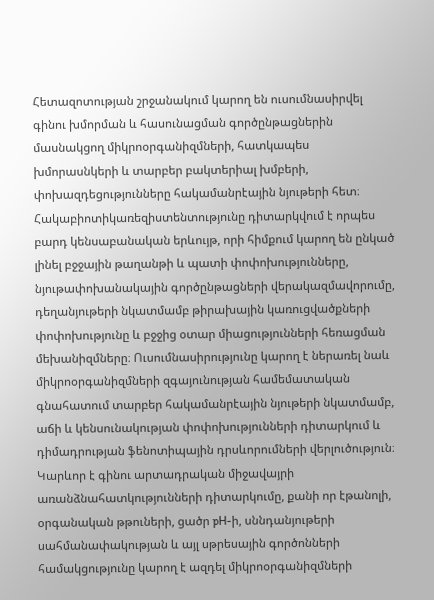Հետազոտության շրջանակում կարող են ուսումնասիրվել գինու խմորման և հասունացման գործընթացներին մասնակցող միկրոօրգանիզմների, հատկապես խմորասնկերի և տարբեր բակտերիալ խմբերի, փոխազդեցությունները հակամանրէային նյութերի հետ։ Հակաբիոտիկառեզիստենտությունը դիտարկվում է որպես բարդ կենսաբանական երևույթ, որի հիմքում կարող են ընկած լինել բջջային թաղանթի և պատի փոփոխությունները, նյութափոխանակային գործընթացների վերակազմավորումը, դեղանյութերի նկատմամբ թիրախային կառուցվածքների փոփոխությունը և բջջից օտար միացությունների հեռացման մեխանիզմները։ Ուսումնասիրությունը կարող է ներառել նաև միկրոօրգանիզմների զգայունության համեմատական գնահատում տարբեր հակամանրէային նյութերի նկատմամբ, աճի և կենսունակության փոփոխությունների դիտարկում և դիմադրության ֆենոտիպային դրսևորումների վերլուծություն։ Կարևոր է գինու արտադրական միջավայրի առանձնահատկությունների դիտարկումը, քանի որ էթանոլի, օրգանական թթուների, ցածր pH-ի, սննդանյութերի սահմանափակության և այլ սթրեսային գործոնների համակցությունը կարող է ազդել միկրոօրգանիզմների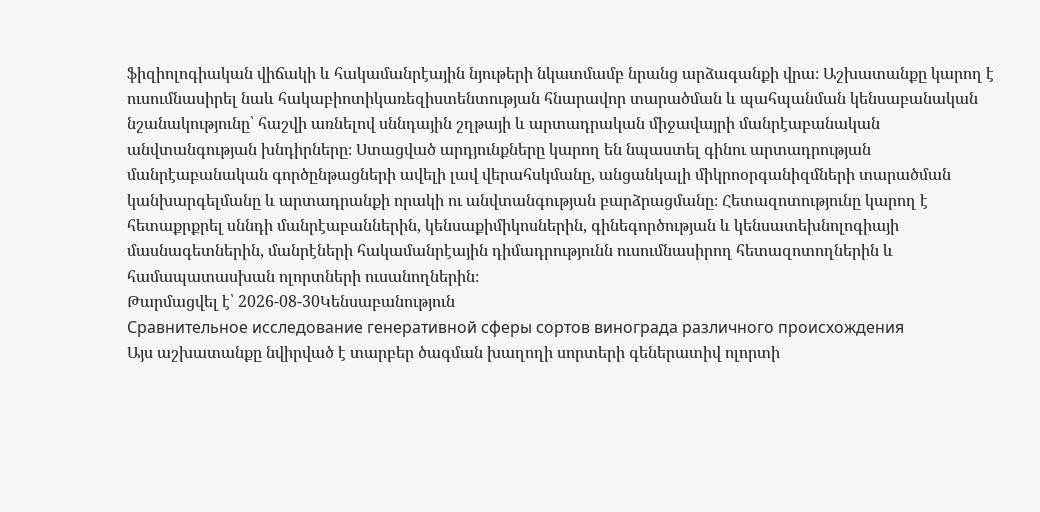ֆիզիոլոգիական վիճակի և հակամանրէային նյութերի նկատմամբ նրանց արձագանքի վրա։ Աշխատանքը կարող է ուսումնասիրել նաև հակաբիոտիկառեզիստենտության հնարավոր տարածման և պահպանման կենսաբանական նշանակությունը՝ հաշվի առնելով սննդային շղթայի և արտադրական միջավայրի մանրէաբանական անվտանգության խնդիրները։ Ստացված արդյունքները կարող են նպաստել գինու արտադրության մանրէաբանական գործընթացների ավելի լավ վերահսկմանը, անցանկալի միկրոօրգանիզմների տարածման կանխարգելմանը և արտադրանքի որակի ու անվտանգության բարձրացմանը։ Հետազոտությունը կարող է հետաքրքրել սննդի մանրէաբաններին, կենսաքիմիկոսներին, գինեգործության և կենսատեխնոլոգիայի մասնագետներին, մանրէների հակամանրէային դիմադրությունն ուսումնասիրող հետազոտողներին և համապատասխան ոլորտների ուսանողներին։
Թարմացվել է՝ 2026-08-30Կենսաբանություն
Сравнительное исследование генеративной сферы сортов винограда различного происхождения
Այս աշխատանքը նվիրված է տարբեր ծագման խաղողի սորտերի գեներատիվ ոլորտի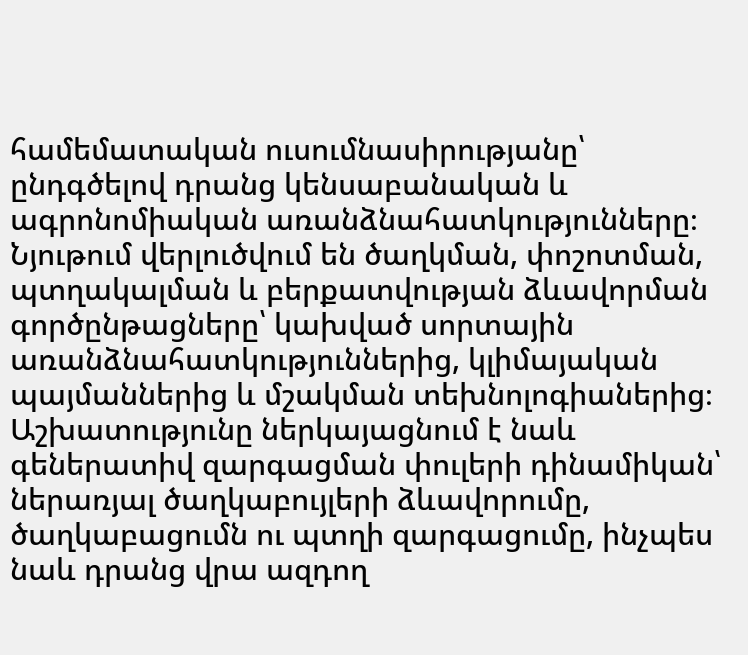համեմատական ուսումնասիրությանը՝ ընդգծելով դրանց կենսաբանական և ագրոնոմիական առանձնահատկությունները։ Նյութում վերլուծվում են ծաղկման, փոշոտման, պտղակալման և բերքատվության ձևավորման գործընթացները՝ կախված սորտային առանձնահատկություններից, կլիմայական պայմաններից և մշակման տեխնոլոգիաներից։ Աշխատությունը ներկայացնում է նաև գեներատիվ զարգացման փուլերի դինամիկան՝ ներառյալ ծաղկաբույլերի ձևավորումը, ծաղկաբացումն ու պտղի զարգացումը, ինչպես նաև դրանց վրա ազդող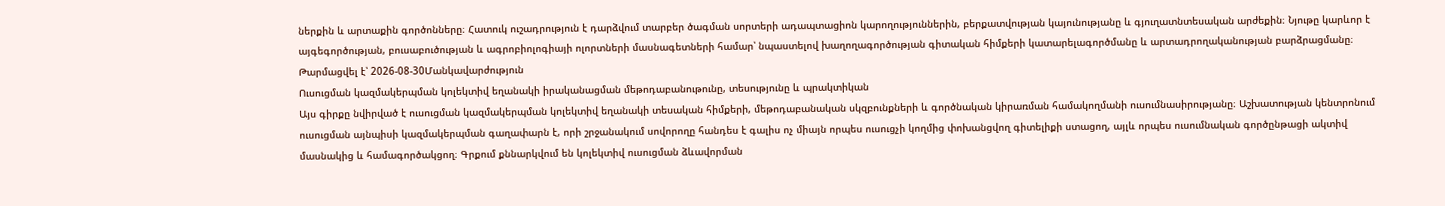ներքին և արտաքին գործոնները։ Հատուկ ուշադրություն է դարձվում տարբեր ծագման սորտերի ադապտացիոն կարողություններին, բերքատվության կայունությանը և գյուղատնտեսական արժեքին։ Նյութը կարևոր է այգեգործության, բուսաբուծության և ագրոբիոլոգիայի ոլորտների մասնագետների համար՝ նպաստելով խաղողագործության գիտական հիմքերի կատարելագործմանը և արտադրողականության բարձրացմանը։
Թարմացվել է՝ 2026-08-30Մանկավարժություն
Ուսուցման կազմակերպման կոլեկտիվ եղանակի իրականացման մեթոդաբանութունը, տեսությունը և պրակտիկան
Այս գիրքը նվիրված է ուսուցման կազմակերպման կոլեկտիվ եղանակի տեսական հիմքերի, մեթոդաբանական սկզբունքների և գործնական կիրառման համակողմանի ուսումնասիրությանը։ Աշխատության կենտրոնում ուսուցման այնպիսի կազմակերպման գաղափարն է, որի շրջանակում սովորողը հանդես է գալիս ոչ միայն որպես ուսուցչի կողմից փոխանցվող գիտելիքի ստացող, այլև որպես ուսումնական գործընթացի ակտիվ մասնակից և համագործակցող։ Գրքում քննարկվում են կոլեկտիվ ուսուցման ձևավորման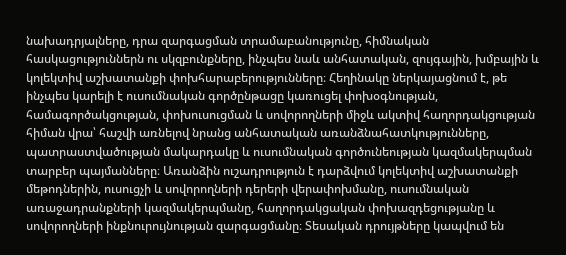նախադրյալները, դրա զարգացման տրամաբանությունը, հիմնական հասկացություններն ու սկզբունքները, ինչպես նաև անհատական, զույգային, խմբային և կոլեկտիվ աշխատանքի փոխհարաբերությունները։ Հեղինակը ներկայացնում է, թե ինչպես կարելի է ուսումնական գործընթացը կառուցել փոխօգնության, համագործակցության, փոխուսուցման և սովորողների միջև ակտիվ հաղորդակցության հիման վրա՝ հաշվի առնելով նրանց անհատական առանձնահատկությունները, պատրաստվածության մակարդակը և ուսումնական գործունեության կազմակերպման տարբեր պայմանները։ Առանձին ուշադրություն է դարձվում կոլեկտիվ աշխատանքի մեթոդներին, ուսուցչի և սովորողների դերերի վերափոխմանը, ուսումնական առաջադրանքների կազմակերպմանը, հաղորդակցական փոխազդեցությանը և սովորողների ինքնուրույնության զարգացմանը։ Տեսական դրույթները կապվում են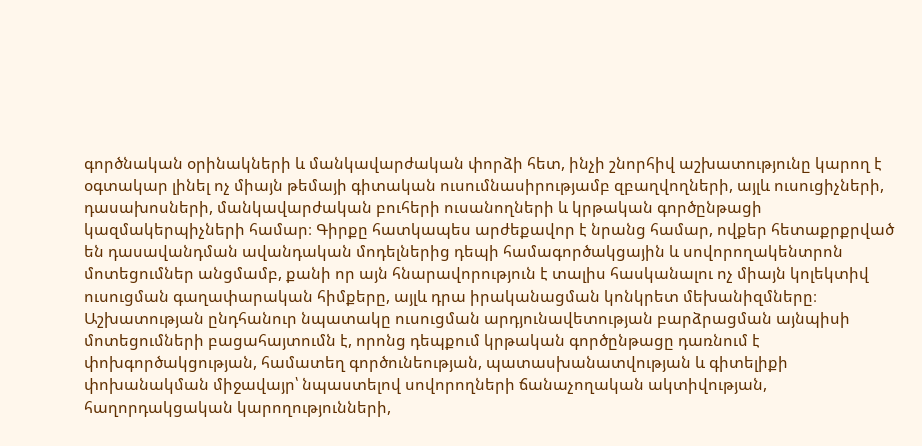գործնական օրինակների և մանկավարժական փորձի հետ, ինչի շնորհիվ աշխատությունը կարող է օգտակար լինել ոչ միայն թեմայի գիտական ուսումնասիրությամբ զբաղվողների, այլև ուսուցիչների, դասախոսների, մանկավարժական բուհերի ուսանողների և կրթական գործընթացի կազմակերպիչների համար։ Գիրքը հատկապես արժեքավոր է նրանց համար, ովքեր հետաքրքրված են դասավանդման ավանդական մոդելներից դեպի համագործակցային և սովորողակենտրոն մոտեցումներ անցմամբ, քանի որ այն հնարավորություն է տալիս հասկանալու ոչ միայն կոլեկտիվ ուսուցման գաղափարական հիմքերը, այլև դրա իրականացման կոնկրետ մեխանիզմները։ Աշխատության ընդհանուր նպատակը ուսուցման արդյունավետության բարձրացման այնպիսի մոտեցումների բացահայտումն է, որոնց դեպքում կրթական գործընթացը դառնում է փոխգործակցության, համատեղ գործունեության, պատասխանատվության և գիտելիքի փոխանակման միջավայր՝ նպաստելով սովորողների ճանաչողական ակտիվության, հաղորդակցական կարողությունների,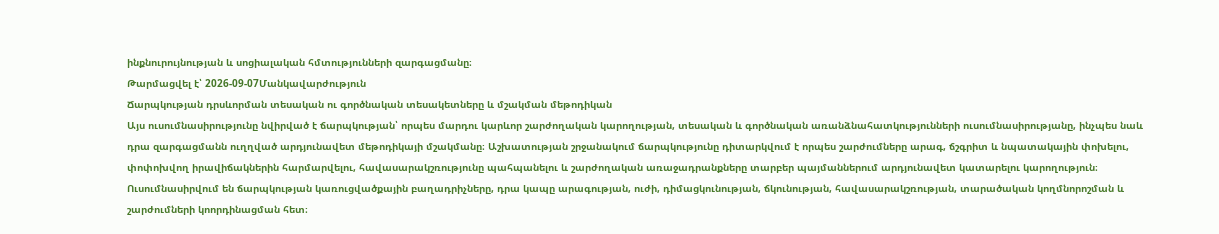ինքնուրույնության և սոցիալական հմտությունների զարգացմանը։
Թարմացվել է՝ 2026-09-07Մանկավարժություն
Ճարպկության դրսևորման տեսական ու գործնական տեսակետները և մշակման մեթոդիկան
Այս ուսումնասիրությունը նվիրված է ճարպկության՝ որպես մարդու կարևոր շարժողական կարողության, տեսական և գործնական առանձնահատկությունների ուսումնասիրությանը, ինչպես նաև դրա զարգացմանն ուղղված արդյունավետ մեթոդիկայի մշակմանը։ Աշխատության շրջանակում ճարպկությունը դիտարկվում է որպես շարժումները արագ, ճշգրիտ և նպատակային փոխելու, փոփոխվող իրավիճակներին հարմարվելու, հավասարակշռությունը պահպանելու և շարժողական առաջադրանքները տարբեր պայմաններում արդյունավետ կատարելու կարողություն։ Ուսումնասիրվում են ճարպկության կառուցվածքային բաղադրիչները, դրա կապը արագության, ուժի, դիմացկունության, ճկունության, հավասարակշռության, տարածական կողմնորոշման և շարժումների կոորդինացման հետ։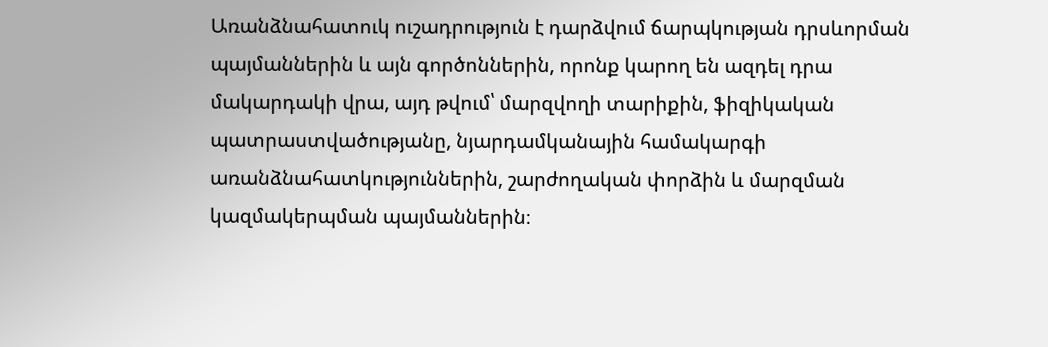Առանձնահատուկ ուշադրություն է դարձվում ճարպկության դրսևորման պայմաններին և այն գործոններին, որոնք կարող են ազդել դրա մակարդակի վրա, այդ թվում՝ մարզվողի տարիքին, ֆիզիկական պատրաստվածությանը, նյարդամկանային համակարգի առանձնահատկություններին, շարժողական փորձին և մարզման կազմակերպման պայմաններին։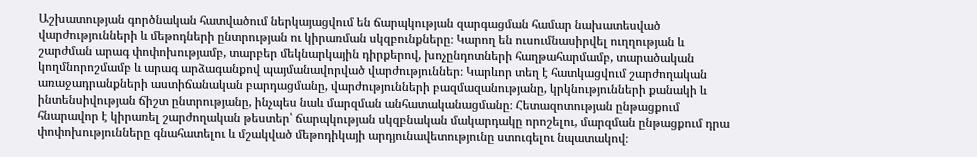Աշխատության գործնական հատվածում ներկայացվում են ճարպկության զարգացման համար նախատեսված վարժությունների և մեթոդների ընտրության ու կիրառման սկզբունքները։ Կարող են ուսումնասիրվել ուղղության և շարժման արագ փոփոխությամբ, տարբեր մեկնարկային դիրքերով, խոչընդոտների հաղթահարմամբ, տարածական կողմնորոշմամբ և արագ արձագանքով պայմանավորված վարժություններ։ Կարևոր տեղ է հատկացվում շարժողական առաջադրանքների աստիճանական բարդացմանը, վարժությունների բազմազանությանը, կրկնությունների քանակի և ինտենսիվության ճիշտ ընտրությանը, ինչպես նաև մարզման անհատականացմանը։ Հետազոտության ընթացքում հնարավոր է կիրառել շարժողական թեստեր՝ ճարպկության սկզբնական մակարդակը որոշելու, մարզման ընթացքում դրա փոփոխությունները գնահատելու և մշակված մեթոդիկայի արդյունավետությունը ստուգելու նպատակով։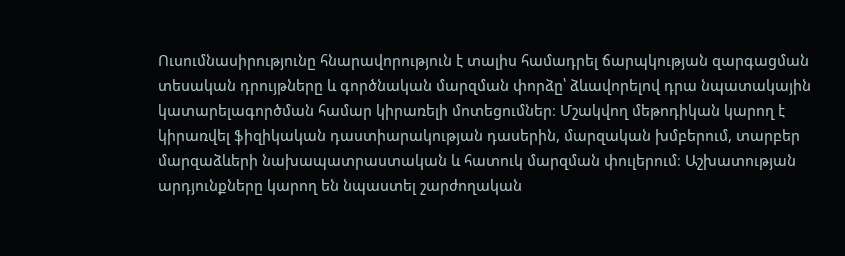Ուսումնասիրությունը հնարավորություն է տալիս համադրել ճարպկության զարգացման տեսական դրույթները և գործնական մարզման փորձը՝ ձևավորելով դրա նպատակային կատարելագործման համար կիրառելի մոտեցումներ։ Մշակվող մեթոդիկան կարող է կիրառվել ֆիզիկական դաստիարակության դասերին, մարզական խմբերում, տարբեր մարզաձևերի նախապատրաստական և հատուկ մարզման փուլերում։ Աշխատության արդյունքները կարող են նպաստել շարժողական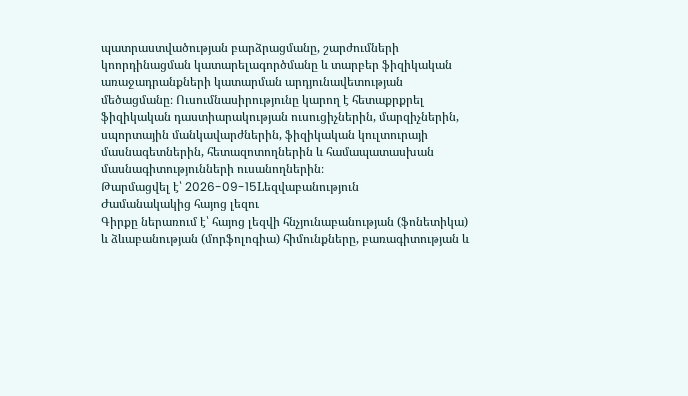պատրաստվածության բարձրացմանը, շարժումների կոորդինացման կատարելագործմանը և տարբեր ֆիզիկական առաջադրանքների կատարման արդյունավետության մեծացմանը։ Ուսումնասիրությունը կարող է հետաքրքրել ֆիզիկական դաստիարակության ուսուցիչներին, մարզիչներին, սպորտային մանկավարժներին, ֆիզիկական կուլտուրայի մասնագետներին, հետազոտողներին և համապատասխան մասնագիտությունների ուսանողներին։
Թարմացվել է՝ 2026-09-15Lեզվաբանություն
Ժամանակակից հայոց լեզու
Գիրքը ներառում է՝ հայոց լեզվի հնչյունաբանության (ֆոնետիկա) և ձևաբանության (մորֆոլոգիա) հիմունքները, բառագիտության և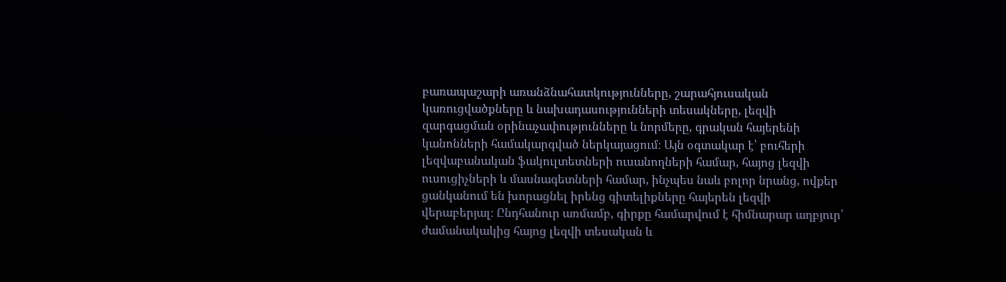բառապաշարի առանձնահատկությունները, շարահյուսական կառուցվածքները և նախադասությունների տեսակները, լեզվի զարգացման օրինաչափությունները և նորմերը, գրական հայերենի կանոնների համակարգված ներկայացում։ Այն օգտակար է՝ բուհերի լեզվաբանական ֆակուլտետների ուսանողների համար, հայոց լեզվի ուսուցիչների և մասնագետների համար, ինչպես նաև բոլոր նրանց, ովքեր ցանկանում են խորացնել իրենց գիտելիքները հայերեն լեզվի վերաբերյալ։ Ընդհանուր առմամբ, գիրքը համարվում է հիմնարար աղբյուր՝ ժամանակակից հայոց լեզվի տեսական և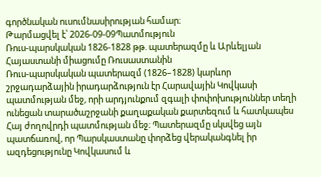գործնական ուսումնասիրության համար։
Թարմացվել է՝ 2026-09-09Պատմություն
Ռուս-պարսկական 1826-1828 թթ. պատերազմը և Արևելյան Հայաստանի միացումը Ռուսաստանին
Ռուս-պարսկական պատերազմ (1826–1828) կարևոր շրջադարձային իրադարձություն էր Հարավային Կովկասի պատմության մեջ, որի արդյունքում զգալի փոփոխություններ տեղի ունեցան տարածաշրջանի քաղաքական քարտեզում և հատկապես Հայ ժողովրդի պատմության մեջ։ Պատերազմը սկսվեց այն պատճառով, որ Պարսկաստանը փորձեց վերականգնել իր ազդեցությունը Կովկասում և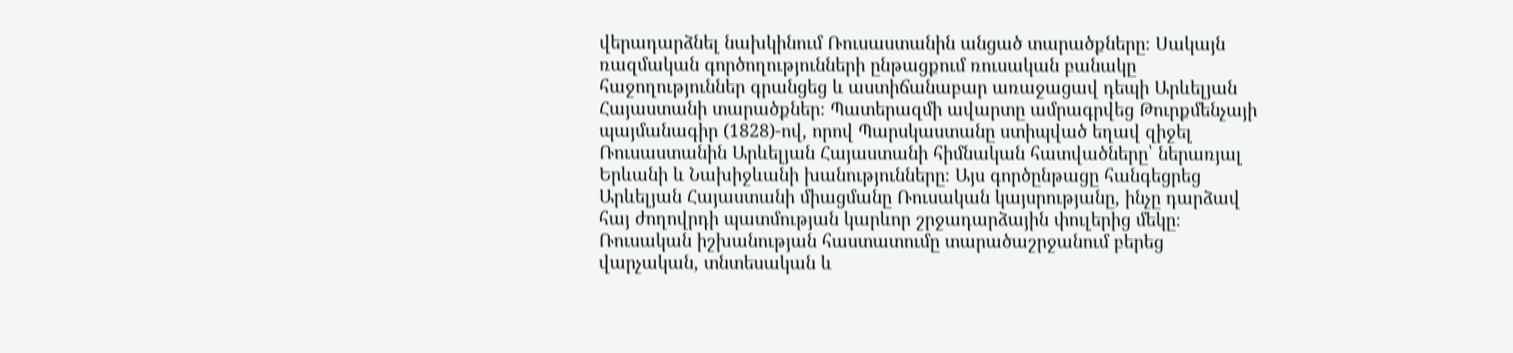վերադարձնել նախկինում Ռուսաստանին անցած տարածքները։ Սակայն ռազմական գործողությունների ընթացքում ռուսական բանակը հաջողություններ գրանցեց և աստիճանաբար առաջացավ դեպի Արևելյան Հայաստանի տարածքներ։ Պատերազմի ավարտը ամրագրվեց Թուրքմենչայի պայմանագիր (1828)-ով, որով Պարսկաստանը ստիպված եղավ զիջել Ռուսաստանին Արևելյան Հայաստանի հիմնական հատվածները՝ ներառյալ Երևանի և Նախիջևանի խանությունները։ Այս գործընթացը հանգեցրեց Արևելյան Հայաստանի միացմանը Ռուսական կայսրությանը, ինչը դարձավ հայ ժողովրդի պատմության կարևոր շրջադարձային փուլերից մեկը։ Ռուսական իշխանության հաստատումը տարածաշրջանում բերեց վարչական, տնտեսական և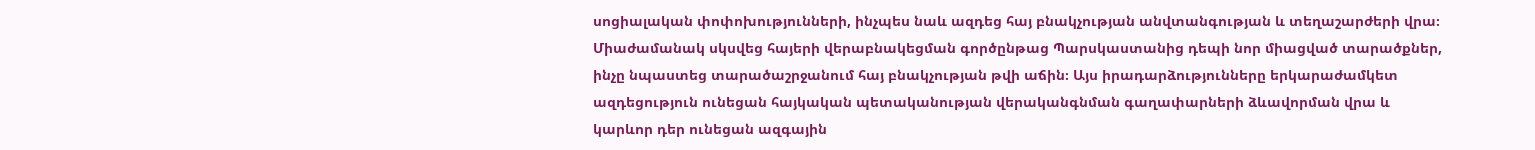սոցիալական փոփոխությունների, ինչպես նաև ազդեց հայ բնակչության անվտանգության և տեղաշարժերի վրա։ Միաժամանակ սկսվեց հայերի վերաբնակեցման գործընթաց Պարսկաստանից դեպի նոր միացված տարածքներ, ինչը նպաստեց տարածաշրջանում հայ բնակչության թվի աճին։ Այս իրադարձությունները երկարաժամկետ ազդեցություն ունեցան հայկական պետականության վերականգնման գաղափարների ձևավորման վրա և կարևոր դեր ունեցան ազգային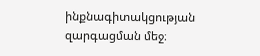ինքնագիտակցության զարգացման մեջ։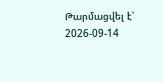Թարմացվել է՝ 2026-09-14